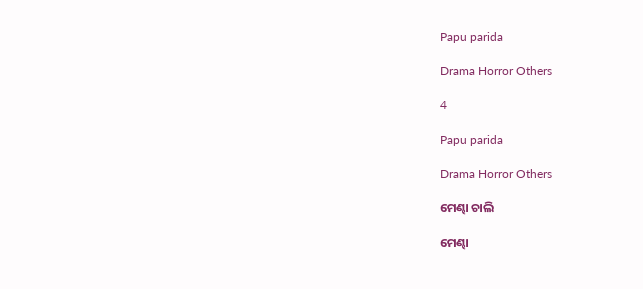Papu parida

Drama Horror Others

4

Papu parida

Drama Horror Others

ମେଣ୍ଢା ଚାଲି

ମେଣ୍ଢା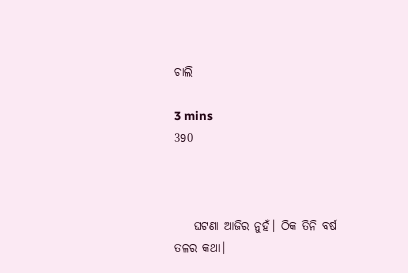ଚାଲି

3 mins
390



    ଘଟଣା ଆଜିର ନୁହଁ। ଠିକ ତିନି ବର୍ଷ ତଳର କଥା।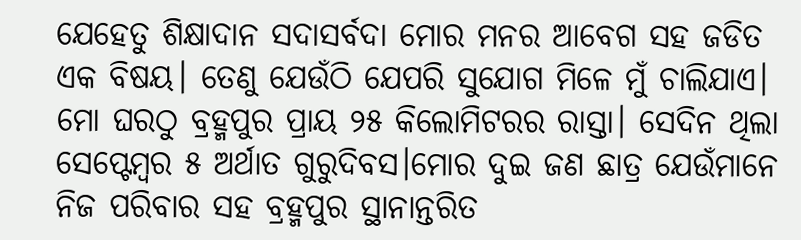ଯେହେତୁ ଶିକ୍ଷାଦାନ ସଦାସର୍ବଦା ମୋର ମନର ଆବେଗ ସହ ଜଡିତ ଏକ ବିଷୟ। ତେଣୁ ଯେଉଁଠି ଯେପରି ସୁଯୋଗ ମିଳେ ମୁଁ ଚାଲିଯାଏ। ମୋ ଘରଠୁ ବ୍ରହ୍ମପୁର ପ୍ରାୟ ୨୫ କିଲୋମିଟରର ରାସ୍ତା। ସେଦିନ ଥିଲା ସେପ୍ଟେମ୍ବର ୫ ଅର୍ଥାତ ଗୁରୁଦିବସ।ମୋର ଦୁଇ ଜଣ ଛାତ୍ର ଯେଉଁମାନେ ନିଜ ପରିବାର ସହ ବ୍ରହ୍ମପୁର ସ୍ଥାନାନ୍ତରିତ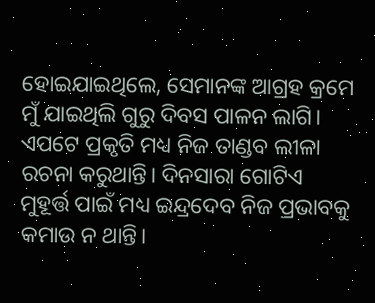ହୋଇଯାଇଥିଲେ, ସେମାନଙ୍କ ଆଗ୍ରହ କ୍ରମେ ମୁଁ ଯାଇଥିଲି ଗୁରୁ ଦିବସ ପାଳନ ଲାଗି। ଏପଟେ ପ୍ରକୃତି ମଧ୍ୟ ନିଜ ତାଣ୍ଡବ ଲୀଳା ରଚନା କରୁଥାନ୍ତି। ଦିନସାରା ଗୋଟିଏ ମୁହୂର୍ତ୍ତ ପାଇଁ ମଧ୍ୟ ଇନ୍ଦ୍ରଦେବ ନିଜ ପ୍ରଭାବକୁ କମାଉ ନ ଥାନ୍ତି।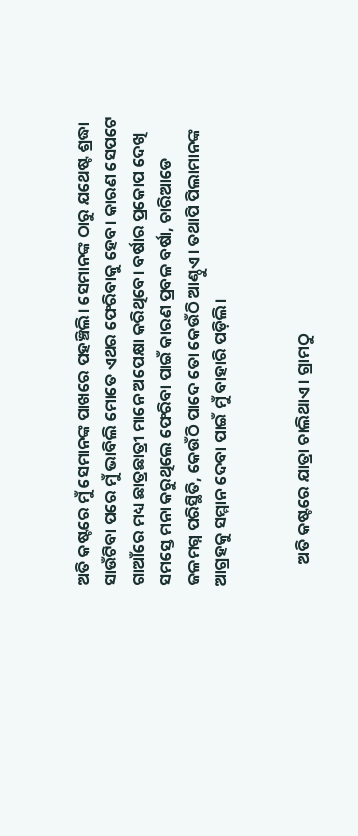ଅତି କଷ୍ଟରେ ମୁଁ ସେମାନଙ୍କ ପାଖରେ ପହଞ୍ଚିଲି। ସେମାନଙ୍କ ଠାରୁ ଯଥେଷ୍ଟ ଶ୍ରଦ୍ଧା ସାଉଁଟିବା ପରେ ମୁଁ ଭାବିଲି ମୋତେ ଏଥର ଫେରିବାକୁ ହେବ। କାରଣ ସେପଟେ ଗାଆଁରେ ମଧ୍ୟ ଛାତ୍ରଛାତ୍ରୀ ମାନେ ଅପେକ୍ଷା କରିଥିବେ। ବର୍ଷାର ପ୍ରକୋପ ଦେଖି ସମସ୍ତେ ମନା କରୁଥିଲେ ଫେରିବା ପାଇଁ କାରଣ ପ୍ରବଳ ବର୍ଷା, ଚାରିଆଡେ ଜଳମଗ୍ନ ପରିସ୍ଥିତି, କେଉଁଠି ପାଦେ ତୋ କେଉଁଠି ଆଣ୍ଠୁଏ। ତଥାପି ପିଲାମାନଙ୍କ ଆଗ୍ରହକୁ ସମ୍ମାନ ଦେବା ପାଇଁ ମୁଁ ବାହାରି ପଡ଼ିଲି।


      ଅତି କଷ୍ଟରେ ଯାତ୍ରା ଚାଲିଥାଏ । ଗ୍ରାମଠୁ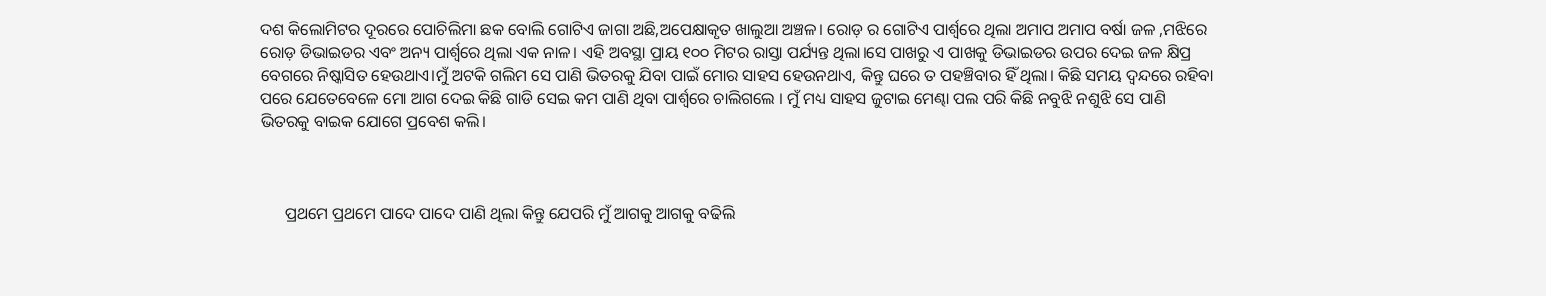ଦଶ କିଲୋମିଟର ଦୂରରେ ପୋଚିଲିମା ଛକ ବୋଲି ଗୋଟିଏ ଜାଗା ଅଛି,ଅପେକ୍ଷାକୃତ ଖାଲୁଆ ଅଞ୍ଚଳ। ରୋଡ଼ ର ଗୋଟିଏ ପାର୍ଶ୍ଵରେ ଥିଲା ଅମାପ ଅମାପ ବର୍ଷା ଜଳ ,ମଝିରେ ରୋଡ଼ ଡିଭାଇଡର ଏବଂ ଅନ୍ୟ ପାର୍ଶ୍ବରେ ଥିଲା ଏକ ନାଳ। ଏହି ଅବସ୍ଥା ପ୍ରାୟ ୧୦୦ ମିଟର ରାସ୍ତା ପର୍ଯ୍ୟନ୍ତ ଥିଲା।ସେ ପାଖରୁ ଏ ପାଖକୁ ଡିଭାଇଡର ଉପର ଦେଇ ଜଳ କ୍ଷିପ୍ର ବେଗରେ ନିଷ୍କାସିତ ହେଉଥାଏ।ମୁଁ ଅଟକି ଗଲିମ ସେ ପାଣି ଭିତରକୁ ଯିବା ପାଇଁ ମୋର ସାହସ ହେଉନଥାଏ, କିନ୍ତୁ ଘରେ ତ ପହଞ୍ଚିବାର ହିଁ ଥିଲା। କିଛି ସମୟ ଦ୍ଵନ୍ଦରେ ରହିବା ପରେ ଯେତେବେଳେ ମୋ ଆଗ ଦେଇ କିଛି ଗାଡି ସେଇ କମ ପାଣି ଥିବା ପାର୍ଶ୍ଵରେ ଚାଲିଗଲେ । ମୁଁ ମଧ୍ୟ ସାହସ ଜୁଟାଇ ମେଣ୍ଢା ପଲ ପରି କିଛି ନବୁଝି ନଶୁଝି ସେ ପାଣି ଭିତରକୁ ବାଇକ ଯୋଗେ ପ୍ରବେଶ କଲି।



      ପ୍ରଥମେ ପ୍ରଥମେ ପାଦେ ପାଦେ ପାଣି ଥିଲା କିନ୍ତୁ ଯେପରି ମୁଁ ଆଗକୁ ଆଗକୁ ବଢିଲି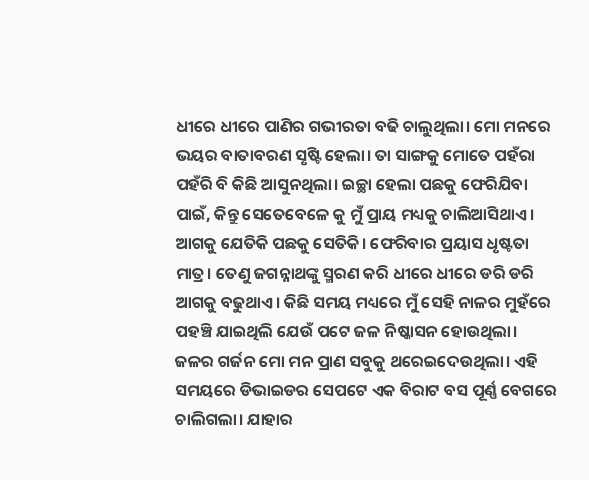ଧୀରେ ଧୀରେ ପାଣିର ଗଭୀରତା ବଢି ଚାଲୁଥିଲା। ମୋ ମନରେ ଭୟର ବାତାବରଣ ସୃଷ୍ଟି ହେଲା। ତା ସାଙ୍ଗକୁ ମୋତେ ପହଁରା ପହଁରି ବି କିଛି ଆସୁନଥିଲା। ଇଚ୍ଛା ହେଲା ପଛକୁ ଫେରିଯିବା ପାଇଁ, କିନ୍ତୁ ସେତେବେଳେ କୁ ମୁଁ ପ୍ରାୟ ମଧ୍ୟକୁ ଚାଲିଆସିଥାଏ। ଆଗକୁ ଯେତିକି ପଛକୁ ସେତିକି। ଫେରିବାର ପ୍ରୟାସ ଧୃଷ୍ଟତା ମାତ୍ର। ତେଣୁ ଜଗନ୍ନାଥଙ୍କୁ ସ୍ମରଣ କରି ଧୀରେ ଧୀରେ ଡରି ଡରି ଆଗକୁ ବଢୁଥାଏ। କିଛି ସମୟ ମଧ୍ୟରେ ମୁଁ ସେହି ନାଳର ମୁହଁରେ ପହଞ୍ଚି ଯାଇଥିଲି ଯେଉଁ ପଟେ ଜଳ ନିଷ୍କାସନ ହୋଉଥିଲା। ଜଳର ଗର୍ଜନ ମୋ ମନ ପ୍ରାଣ ସବୁକୁ ଥରେଇଦେଉଥିଲା। ଏହି ସମୟରେ ଡିଭାଇଡର ସେପଟେ ଏକ ବିରାଟ ବସ ପୂର୍ଣ୍ଣ ବେଗରେ ଚାଲିଗଲା। ଯାହାର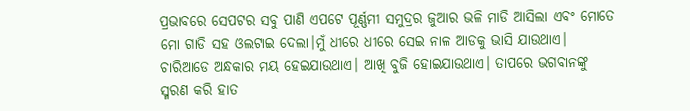ପ୍ରଭାବରେ ସେପଟର ସବୁ ପାଣି ଏପଟେ ପୂର୍ଣ୍ଣମୀ ସମୁଦ୍ରର ଜୁଆର ଭଳି ମାଡି ଆସିଲା ଏବଂ ମୋତେ ମୋ ଗାଡି ସହ ଓଲଟାଇ ଦେଲା।ମୁଁ ଧୀରେ ଧୀରେ ସେଇ ନାଳ ଆଡକୁ ଭାସି ଯାଉଥାଏ। ଚାରିଆଡେ ଅନ୍ଧକାର ମୟ ହେଇଯାଉଥାଏ। ଆଖି ବୁଜି ହୋଇଯାଉଥାଏ। ତାପରେ ଭଗବାନଙ୍କୁ ସ୍ମରଣ କରି ହାତ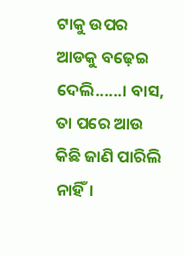ଟାକୁ ଉପର ଆଡକୁ ବଢ଼େଇ ଦେଲି......। ବାସ, ତା ପରେ ଆଉ କିଛି ଜାଣି ପାରିଲି ନାହିଁ।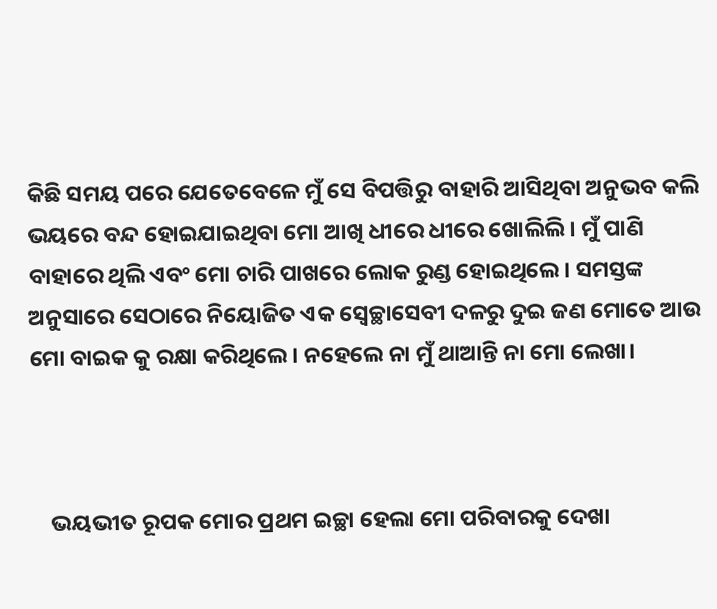କିଛି ସମୟ ପରେ ଯେତେବେଳେ ମୁଁ ସେ ବିପତ୍ତିରୁ ବାହାରି ଆସିଥିବା ଅନୁଭବ କଲି ଭୟରେ ବନ୍ଦ ହୋଇଯାଇଥିବା ମୋ ଆଖି ଧୀରେ ଧୀରେ ଖୋଲିଲି। ମୁଁ ପାଣି ବାହାରେ ଥିଲି ଏବଂ ମୋ ଚାରି ପାଖରେ ଲୋକ ରୁଣ୍ଡ ହୋଇଥିଲେ। ସମସ୍ତଙ୍କ ଅନୁସାରେ ସେଠାରେ ନିୟୋଜିତ ଏକ ସ୍ବେଚ୍ଛାସେବୀ ଦଳରୁ ଦୁଇ ଜଣ ମୋତେ ଆଉ ମୋ ବାଇକ କୁ ରକ୍ଷା କରିଥିଲେ। ନହେଲେ ନା ମୁଁ ଥାଆନ୍ତି ନା ମୋ ଲେଖା।



    ଭୟଭୀତ ରୂପକ ମୋର ପ୍ରଥମ ଇଚ୍ଛା ହେଲା ମୋ ପରିବାରକୁ ଦେଖା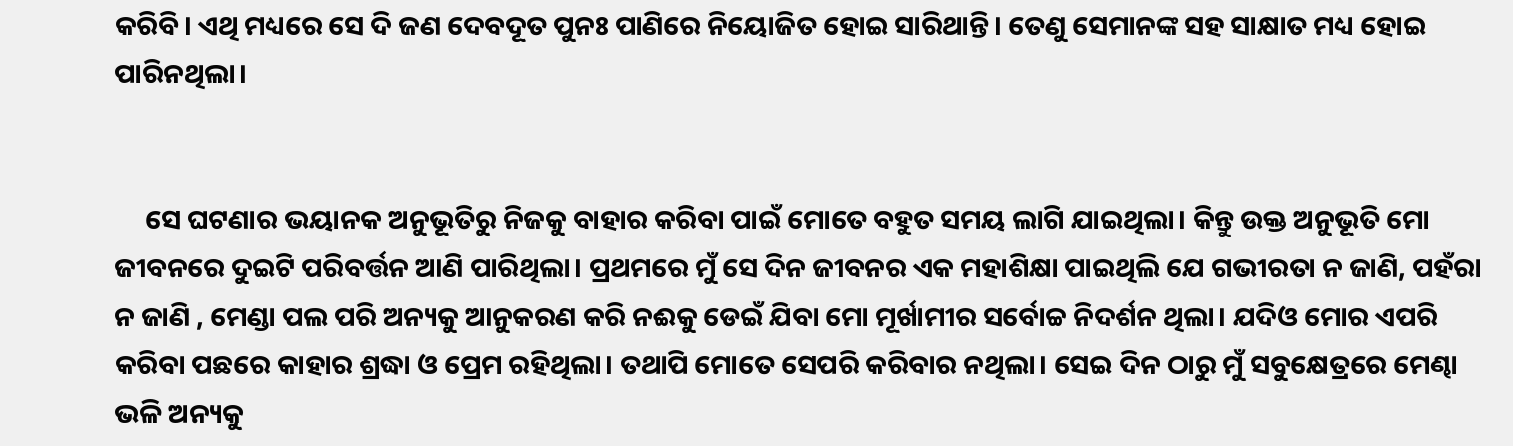କରିବି। ଏଥି ମଧ୍ୟରେ ସେ ଦି ଜଣ ଦେବଦୂତ ପୁନଃ ପାଣିରେ ନିୟୋଜିତ ହୋଇ ସାରିଥାନ୍ତି। ତେଣୁ ସେମାନଙ୍କ ସହ ସାକ୍ଷାତ ମଧ୍ୟ ହୋଇ ପାରିନଥିଲା।


     ସେ ଘଟଣାର ଭୟାନକ ଅନୁଭୂତିରୁ ନିଜକୁ ବାହାର କରିବା ପାଇଁ ମୋତେ ବହୁତ ସମୟ ଲାଗି ଯାଇଥିଲା। କିନ୍ତୁ ଉକ୍ତ ଅନୁଭୂତି ମୋ ଜୀବନରେ ଦୁଇଟି ପରିବର୍ତ୍ତନ ଆଣି ପାରିଥିଲା। ପ୍ରଥମରେ ମୁଁ ସେ ଦିନ ଜୀବନର ଏକ ମହାଶିକ୍ଷା ପାଇଥିଲି ଯେ ଗଭୀରତା ନ ଜାଣି, ପହଁରା ନ ଜାଣି , ମେଣ୍ଡା ପଲ ପରି ଅନ୍ୟକୁ ଆନୁକରଣ କରି ନଈକୁ ଡେଇଁ ଯିବା ମୋ ମୂର୍ଖାମୀର ସର୍ବୋଚ୍ଚ ନିଦର୍ଶନ ଥିଲା। ଯଦିଓ ମୋର ଏପରି କରିବା ପଛରେ କାହାର ଶ୍ରଦ୍ଧା ଓ ପ୍ରେମ ରହିଥିଲା। ତଥାପି ମୋତେ ସେପରି କରିବାର ନଥିଲା। ସେଇ ଦିନ ଠାରୁ ମୁଁ ସବୁକ୍ଷେତ୍ରରେ ମେଣ୍ଢା ଭଳି ଅନ୍ୟକୁ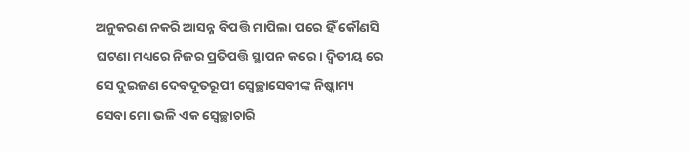ଅନୁକରଣ ନକରି ଆସନ୍ନ ବିପତ୍ତି ମାପିଲା ପରେ ହିଁ କୌଣସି ଘଟଣା ମଧ୍ୟରେ ନିଜର ପ୍ରତିପତ୍ତି ସ୍ଥାପନ କରେ। ଦ୍ଵିତୀୟ ରେ ସେ ଦୁଇଜଣ ଦେବଦୂତରୂପୀ ସ୍ବେଚ୍ଛାସେବୀଙ୍କ ନିଷ୍କାମ୍ୟ ସେବା ମୋ ଭଳି ଏକ ସ୍ବେଚ୍ଛାଚାରି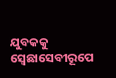ଯୁବକକୁ ସ୍ବେଛାସେବୀରୂପେ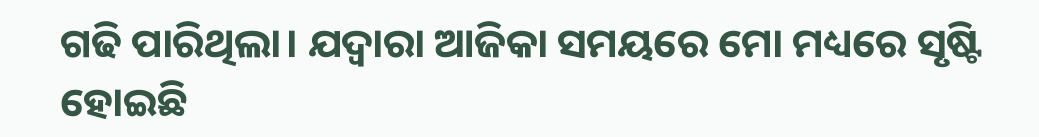ଗଢି ପାରିଥିଲା। ଯଦ୍ୱାରା ଆଜିକା ସମୟରେ ମୋ ମଧ୍ୟରେ ସୃଷ୍ଟି ହୋଇଛି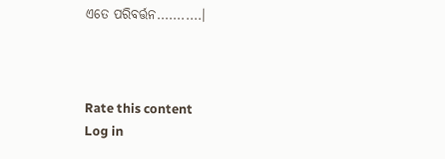ଏତେ ପରିବର୍ତ୍ତନ...........।



Rate this content
Log in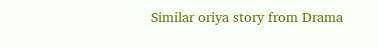Similar oriya story from Drama